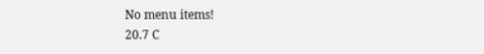No menu items!
20.7 C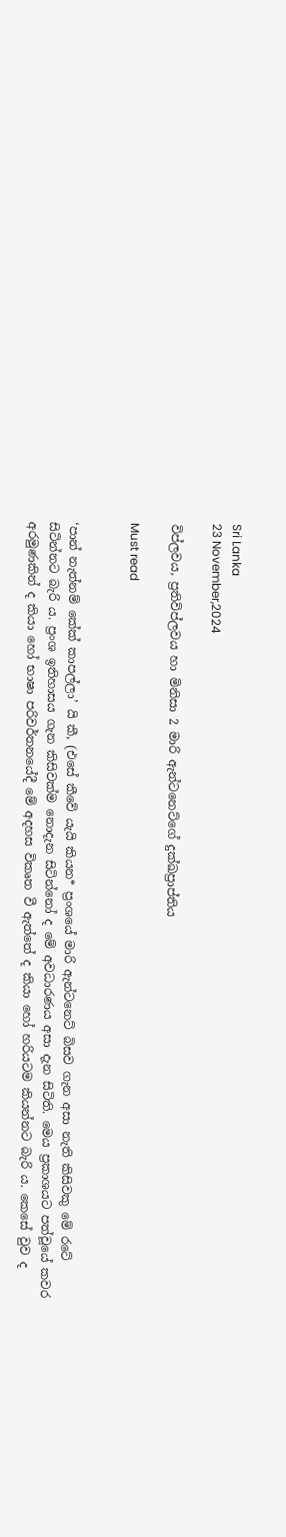Sri Lanka
23 November,2024

විප්ලවය, ප්‍රතිවිප්ලවය හා මිනිසා 2 මාරි ඇන්ටනෙට්ගේ දුක්ඛප්‍රාප්තිය

Must read


‘පාන් නැත්නම් කේක් කාපල්ලා’ යි කී, (එසේ කීවේ යැයි කියන* ප්‍රංශයේ මාරි ඇන්ටනෙට් බිසව ගැන අසා නැති කිසිවකු මේ රටේ සිටින්නට බැරි ය. ප්‍රංශ ඉතිහාසය ගැන කිසිවක්ම නොදැන සිටින්නෝ ද මේ අවධාරණය අසා දැන සිටිති. මෙය ප්‍රකාශයට පත්වූයේ කවර අරමුණකින් ද කියා හෝ භාෂා පරිවර්තනයේදී මේ අදහස විකෘත වී ඇත්තේ ද කියා හෝ හරියටම කියන්නට බැරි ය. කෙසේ වුව ද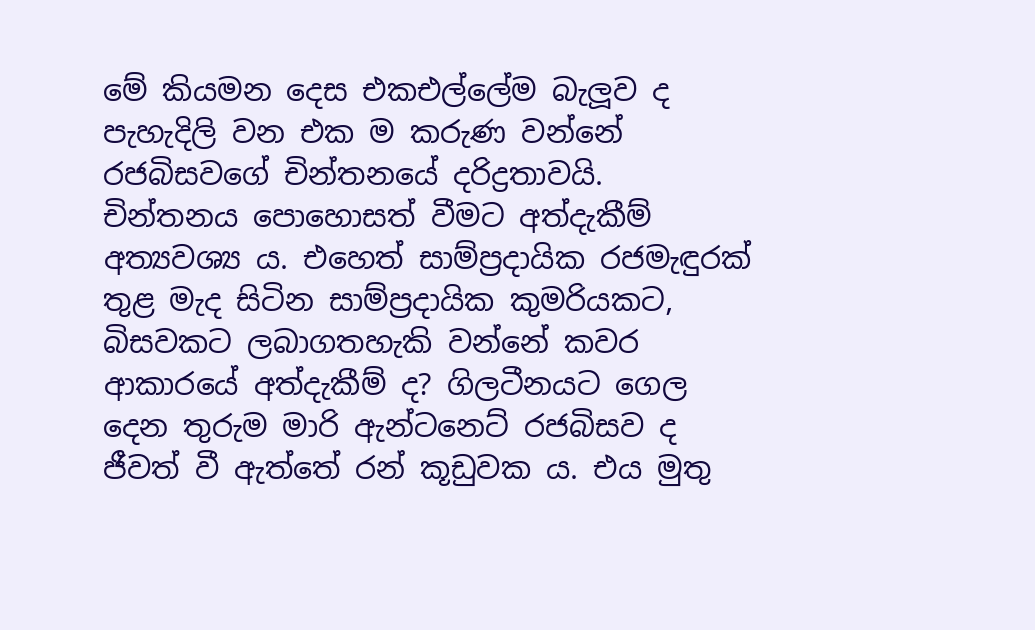මේ කියමන දෙස එකඑල්ලේම බැලූව ද පැහැදිලි වන එක ම කරුණ වන්නේ රජබිසවගේ චින්තනයේ දරිද්‍රතාවයි.
චින්තනය පොහොසත් වීමට අත්දැකීම් අත්‍යවශ්‍ය ය. එහෙත් සාම්ප්‍රදායික රජමැඳුරක් තුළ මැද සිටින සාම්ප්‍රදායික කුමරියකට, බිසවකට ලබාගතහැකි වන්නේ කවර ආකාරයේ අත්දැකීම් ද? ගිලටීනයට ගෙල දෙන තුරුම මාරි ඇන්ටනෙට් රජබිසව ද ජීවත් වී ඇත්තේ රන් කූඩුවක ය. එය මුතු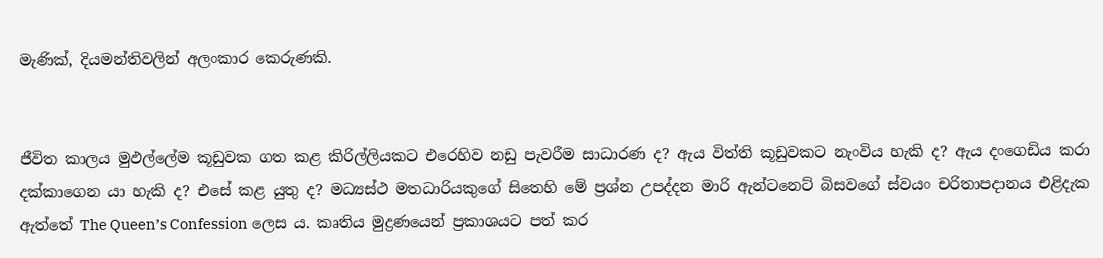මැණික්, දියමන්තිවලින් අලංකාර කෙරුණකි.


ජීවිත කාලය මුඵල්ලේම කූඩුවක ගත කළ කිරිල්ලියකට එරෙහිව නඩු පැවරීම සාධාරණ ද? ඇය විත්ති කූඩුවකට නැංවිය හැකි ද? ඇය දංගෙඩිය කරා දක්කාගෙන යා හැකි ද? එසේ කළ යුතු ද? මධ්‍යස්ථ මතධාරියකුගේ සිතෙහි මේ ප්‍රශ්න උපද්දන මාරි ඇන්ටනෙට් බිසවගේ ස්වයං චරිතාපදානය එළිදැක ඇත්තේ The Queen’s Confession ලෙස ය. කෘතිය මුද්‍රණයෙන් ප්‍රකාශයට පත් කර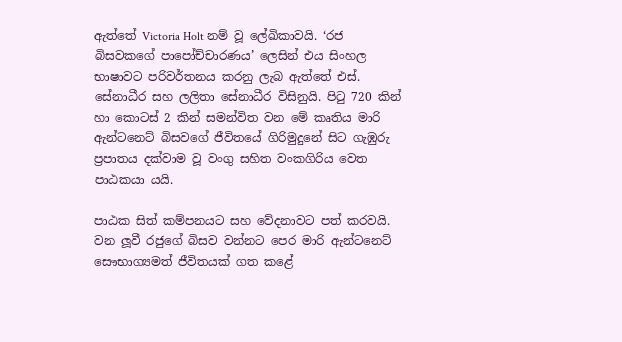ඇත්තේ Victoria Holt නම් වූ ලේඛිකාවයි. ‘රජ බිසවකගේ පාපෝච්චාරණය’ ලෙසින් එය සිංහල භාෂාවට පරිවර්තනය කරනු ලැබ ඇත්තේ එස්. සේනාධීර සහ ලලිතා සේනාධීර විසිනුයි. පිටු 720 කින් හා කොටස් 2 කින් සමන්විත වන මේ කෘතිය මාරි ඇන්ටනෙට් බිසවගේ ජීවිතයේ ගිරිමුදුනේ සිට ගැඹුරු ප්‍රපාතය දක්වාම වූ වංගු සහිත වංකගිරිය වෙත පාඨකයා යයි.

පාඨක සිත් කම්පනයට සහ වේදනාවට පත් කරවයි. වන ලූවී රජුගේ බිසව වන්නට පෙර මාරි ඇන්ටනෙට් සෞභාග්‍යමත් ජීවිතයක් ගත කළේ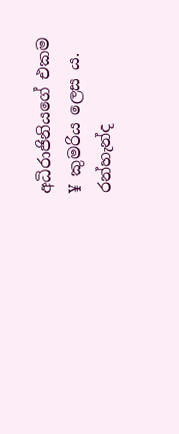අධිරාජිනියගේ එකම ¥ කුමරිය ලෙස ය. රන්හැන්ද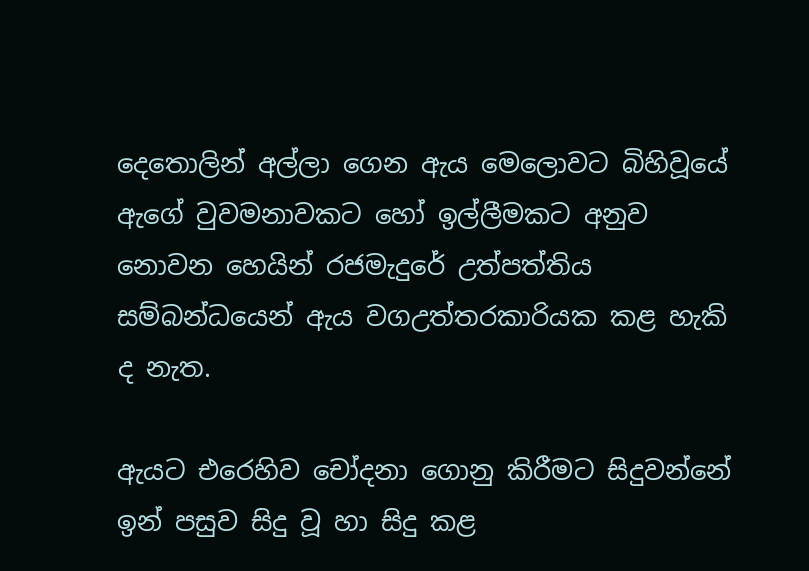දෙතොලින් අල්ලා ගෙන ඇය මෙලොවට බිහිවූයේ ඇගේ වුවමනාවකට හෝ ඉල්ලීමකට අනුව නොවන හෙයින් රජමැදුරේ උත්පත්තිය සම්බන්ධයෙන් ඇය වගඋත්තරකාරියක කළ හැකි ද නැත.

ඇයට එරෙහිව චෝදනා ගොනු කිරීමට සිදුවන්නේ ඉන් පසුව සිදු වූ හා සිදු කළ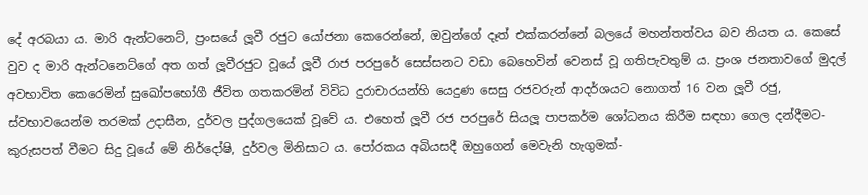දේ අරබයා ය. මාරි ඇන්ටනෙට්, ප්‍රංසයේ ලූවී රජුට යෝජනා කෙරෙන්නේ, ඔවුන්ගේ දෑත් එක්කරන්නේ බලයේ මහන්තත්වය බව නියත ය. කෙසේ වුව ද මාරි ඇන්ටනෙට්ගේ අත ගත් ලූවීරජුට වූයේ ලූවී රාජ පරපුරේ සෙස්සනට වඩා බෙහෙවින් වෙනස් වූ ගතිපැවතුම් ය. ප්‍රංශ ජනතාවගේ මුදල් අවභාවිත කෙරෙමින් සුඛෝපභෝගී ජීවිත ගතකරමින් විවිධ දුරාචාරයන්හි යෙදුණ සෙසු රජවරුන් ආදර්ශයට නොගත් 16 වන ලූවී රජු, ස්වභාවයෙන්ම තරමක් උදාසීන, දුර්වල පුද්ගලයෙක් වූවේ ය. එහෙත් ලූවී රජ පරපුරේ සියලූ පාපකර්ම ශෝධනය කිරීම සඳහා ගෙල දන්දීමට-කුරුසපත් වීමට සිදු වූයේ මේ නිර්දෝෂි, දුර්වල මිනිසාට ය. පෝරකය අබියසදී ඔහුගෙන් මෙවැනි හැගුමක්-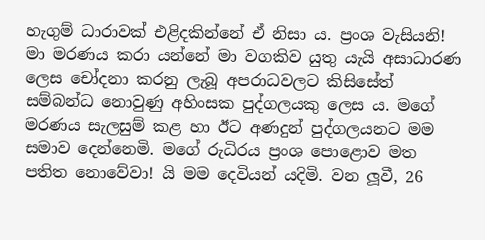හැගුම් ධාරාවක් එළිදකින්නේ ඒ නිසා ය. ප්‍රංශ වැසියනි! මා මරණය කරා යන්නේ මා වගකිව යුතු යැයි අසාධාරණ ලෙස චෝදනා කරනු ලැබූ අපරාධවලට කිසිසේත් සම්බන්ධ නොවුණු අහිංසක පුද්ගලයකු ලෙස ය. මගේ මරණය සැලසුම් කළ හා ඊට අණදුන් පුද්ගලයනට මම සමාව දෙන්නෙමි. මගේ රුධිරය ප්‍රංශ පොළොව මත පතිත නොවේවා! යි මම දෙවියන් යදිමි. වන ලූවී, 26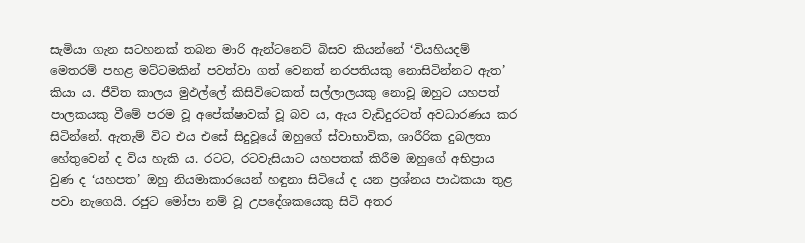සැමියා ගැන සටහනක් තබන මාරි ඇන්ටනෙට් බිසව කියන්නේ ‘වියහියදම් මෙතරම් පහළ මට්ටමකින් පවත්වා ගත් වෙනත් නරපතියකු නොසිටින්නට ඇත’ කියා ය. ජීවිත කාලය මුඵල්ලේ කිසිවිටෙකත් සල්ලාලයකු නොවූ ඔහුට යහපත් පාලකයකු වීමේ පරම වූ අපේක්ෂාවක් වූ බව ය, ඇය වැඩිදුරටත් අවධාරණය කර සිටින්නේ. ඇතැම් විට එය එසේ සිදුවූයේ ඔහුගේ ස්වාභාවික, ශාරීරික දුබලතා හේතුවෙන් ද විය හැකි ය. රටට, රටවැසියාට යහපතක් කිරීම ඔහුගේ අභිප්‍රාය වුණ ද ‘යහපත’ ඔහු නියමාකාරයෙන් හඳුනා සිටියේ ද යන ප්‍රශ්නය පාඨකයා තුළ පවා නැගෙයි. රජුට මෝපා නම් වූ උපදේශකයෙකු සිටි අතර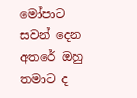මෝපාට සවන් දෙන අතරේ ඔහු තමාට ද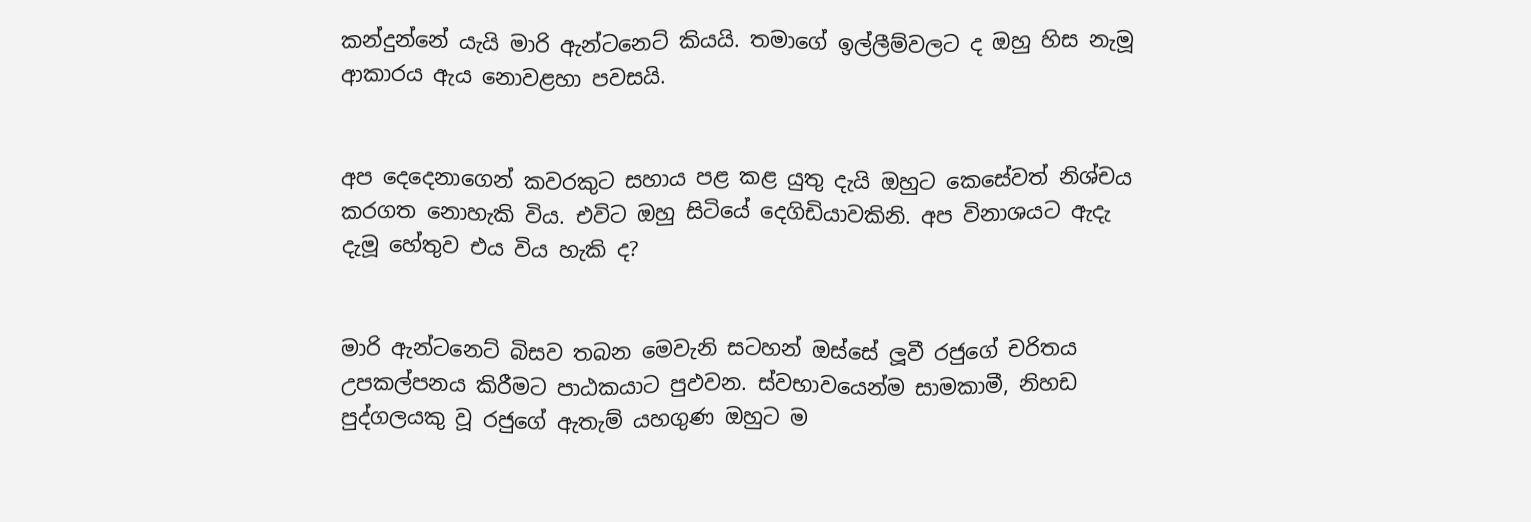කන්දුන්නේ යැයි මාරි ඇන්ටනෙට් කියයි. තමාගේ ඉල්ලීම්වලට ද ඔහු හිස නැමූ ආකාරය ඇය නොවළහා පවසයි.


අප දෙදෙනාගෙන් කවරකුට සහාය පළ කළ යුතු දැයි ඔහුට කෙසේවත් නිශ්චය කරගත නොහැකි විය. එවිට ඔහු සිටියේ දෙගිඩියාවකිනි. අප විනාශයට ඇදැ දැමූ හේතුව එය විය හැකි ද?


මාරි ඇන්ටනෙට් බිසව තබන මෙවැනි සටහන් ඔස්සේ ලූවී රජුගේ චරිතය උපකල්පනය කිරීමට පාඨකයාට පුඵවන. ස්වභාවයෙන්ම සාමකාමී, නිහඩ පුද්ගලයකු වූ රජුගේ ඇතැම් යහගුණ ඔහුට ම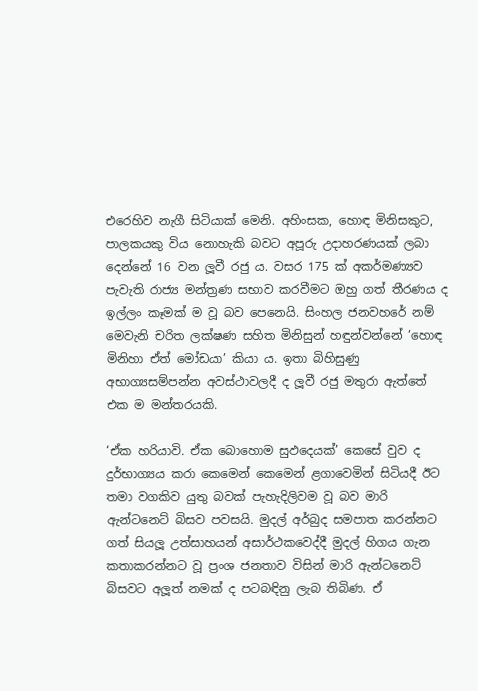එරෙහිව නැගී සිටියාක් මෙනි. අහිංසක, හොඳ මිනිසකුට, පාලකයකු විය නොහැකි බවට අපූරු උදාහරණයක් ලබා දෙන්නේ 16 වන ලූවී රජු ය. වසර 175 ක් අකර්මණ්‍යව පැවැති රාජ්‍ය මන්ත්‍රණ සභාව කරවීමට ඔහු ගත් තීරණය ද ඉල්ලං කෑමක් ම වූ බව පෙනෙයි. සිංහල ජනවහරේ නම් මෙවැනි චරිත ලක්ෂණ සහිත මිනිසුන් හඳුන්වන්නේ ‘හොඳ මිනිහා ඒත් මෝඩයා’ කියා ය. ඉතා බිහිසුණු අභාග්‍යසම්පන්න අවස්ථාවලදී ද ලූවී රජු මතුරා ඇත්තේ එක ම මන්තරයකි.

‘ඒක හරියාවි. ඒක බොහොම සුඵදෙයක්’ කෙසේ වුව ද දුර්භාග්‍යය කරා කෙමෙන් කෙමෙන් ළගාවෙමින් සිටියදී ඊට තමා වගකිව යුතු බවක් පැහැදිලිවම වූ බව මාරි ඇන්ටනෙට් බිසව පවසයි. මුදල් අර්බුද සමපාත කරන්නට ගත් සියලූ උත්සාහයන් අසාර්ථකවෙද්දී මුදල් හිගය ගැන කතාකරන්නට වූ ප්‍රංශ ජනතාව විසින් මාරි ඇන්ටනෙට් බිසවට අලූත් නමක් ද පටබඳිනු ලැබ තිබිණ. ඒ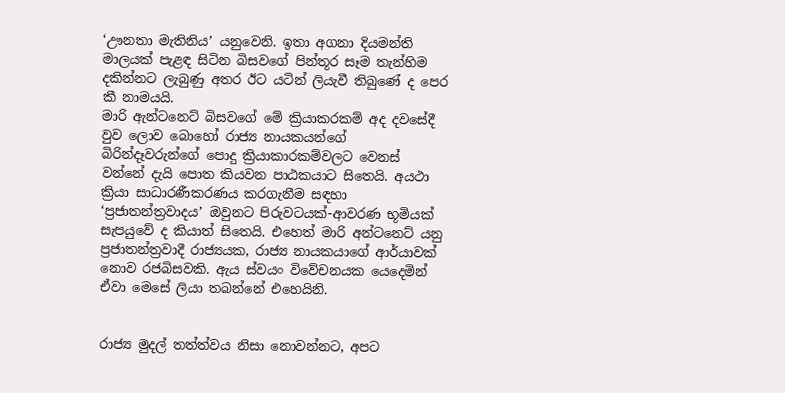‘ඌනතා මැතිනිය’ යනුවෙනි. ඉතා අගනා දියමන්ති මාලයක් පැළඳ සිටින බිසවගේ පින්තූර සෑම තැන්හිම දකින්නට ලැබුණු අතර ඊට යටින් ලියැවී තිබුණේ ද පෙර කී නාමයයි.
මාරි ඇන්ටනෙට් බිසවගේ මේ ක්‍රියාකරකම් අද දවසේදී වුව ලොව බොහෝ රාජ්‍ය නායකයන්ගේ බිරින්දෑවරුන්ගේ පොදු ක්‍රියාකාරකම්වලට වෙනස් වන්නේ දැයි පොත කියවන පාඨකයාට සිතෙයි. අයථා ක්‍රියා සාධාරණීකරණය කරගැනීම සඳහා ‘ප්‍රජාතන්ත්‍රවාදය’ ඔවුනට පිරුවටයක්-ආවරණ භූමියක් සැපයුවේ ද කියාත් සිතෙයි. එහෙත් මාරි අන්ටනෙට් යනු ප්‍රජාතන්ත්‍රවාදී රාජ්‍යයක, රාජ්‍ය නායකයාගේ ආර්යාවක් නොව රජබිසවකි. ඇය ස්වයං විවේචනයක යෙදෙමින් ඒවා මෙසේ ලියා තබන්නේ එහෙයිනි.


රාජ්‍ය මුදල් තත්ත්වය නිසා නොවන්නට, අපට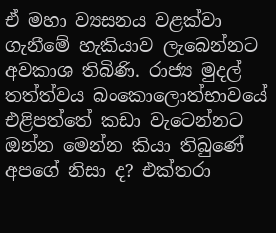ඒ මහා ව්‍යසනය වළක්වා ගැනීමේ හැකියාව ලැබෙන්නට අවකාශ තිබිණි. රාජ්‍ය මුදල් තත්ත්වය බංකොලොත්භාවයේ එළිපත්තේ කඩා වැටෙන්නට ඔන්න මෙන්න කියා තිබුණේ අපගේ නිසා ද? එක්තරා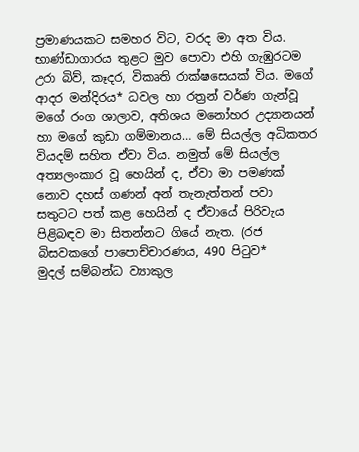ප්‍රමාණයකට සමහර විට, වරද මා අත විය. භාණ්ඩාගාරය තුළට මුව පොවා එහි ගැඹුරටම උරා බිව්, කෑදර, විකෘති රාක්ෂසෙයක් විය. මගේ ආදර මන්දිරය* ධවල හා රත්‍රන් වර්ණ ගැන්වූ මගේ රංග ශාලාව, අතිශය මනෝහර උද්‍යානයන් හා මගේ කුඩා ගම්මානය… මේ සියල්ල අධිකතර වියදම් සහිත ඒවා විය. නමුත් මේ සියල්ල අත්‍යලංකාර වූ හෙයින් ද, ඒවා මා පමණක් නොව දහස් ගණන් අන් තැනැත්තන් පවා සතුටට පත් කළ හෙයින් ද ඒවායේ පිරිවැය පිළිබඳව මා සිතන්නට ගියේ නැත. (රජ බිසවකගේ පාපොච්චාරණය, 490 පිටුව*
මුදල් සම්බන්ධ ව්‍යාකුල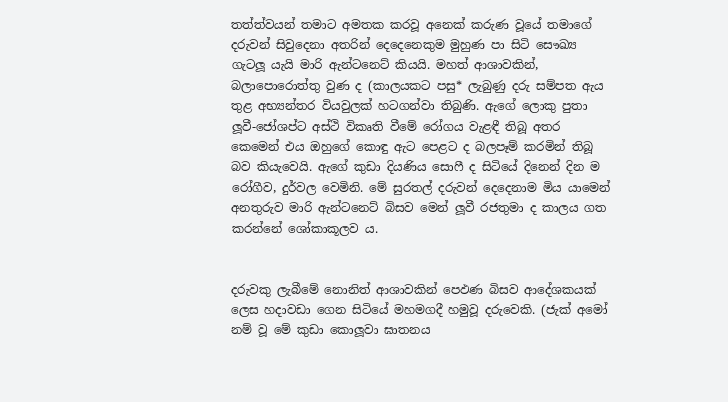තත්ත්වයන් තමාට අමතක කරවූ අනෙක් කරුණ වූයේ තමාගේ දරුවන් සිවුදෙනා අතරින් දෙදෙනෙකුම මුහුණ පා සිටි සෞඛ්‍ය ගැටලූ යැයි මාරි ඇන්ටනෙට් කියයි. මහත් ආශාවකින්, බලාපොරොත්තු වුණ ද (කාලයකට පසු* ලැබුණු දරු සම්පත ඇය තුළ අභ්‍යන්තර වියවුලක් හටගන්වා තිබුණි. ඇගේ ලොකු පුතා ලූවී-ජෝශප්ට අස්ථි විකෘති වීමේ රෝගය වැළඳී තිබූ අතර කෙමෙන් එය ඔහුගේ කොඳු ඇට පෙළට ද බලපෑම් කරමින් තිබූ බව කියැවෙයි. ඇගේ කුඩා දියණිය සොෆී ද සිටියේ දිනෙන් දින ම රෝගීව, දුර්වල වෙමිනි. මේ සුරතල් දරුවන් දෙදෙනාම මිය යාමෙන් අනතුරුව මාරි ඇන්ටනෙට් බිසව මෙන් ලූවී රජතුමා ද කාලය ගත කරන්නේ ශෝකාකූලව ය.


දරුවකු ලැබීමේ නොනිත් ආශාවකින් පෙඵණ බිසව ආදේශකයක් ලෙස හදාවඩා ගෙන සිටියේ මහමගදී හමුවූ දරුවෙකි. (ජැක් අමෝ නම් වූ මේ කුඩා කොලූවා ඝාතනය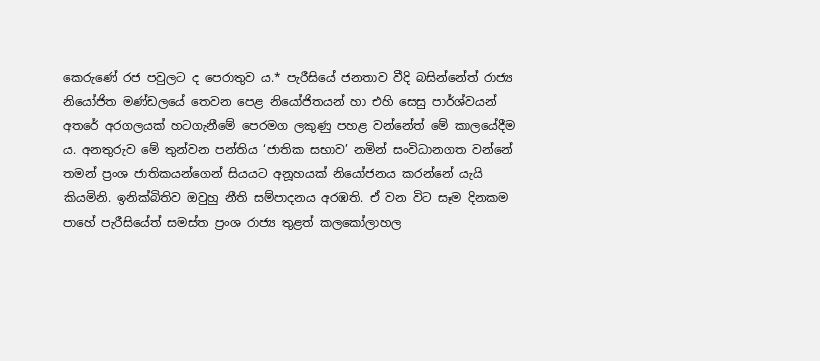කෙරුණේ රජ පවුලට ද පෙරාතුව ය.* පැරීසියේ ජනතාව වීදි බසින්නේත් රාජ්‍ය නියෝජිත මණ්ඩලයේ තෙවන පෙළ නියෝජිතයන් හා එහි සෙසු පාර්ශ්වයන් අතරේ අරගලයක් හටගැනීමේ පෙරමග ලකුණු පහළ වන්නේත් මේ කාලයේදීම ය. අනතුරුව මේ තුන්වන පන්තිය ‘ජාතික සභාව’ නමින් සංවිධානගත වන්නේ තමන් ප්‍රංශ ජාතිකයන්ගෙන් සියයට අනූහයක් නියෝජනය කරන්නේ යැයි කියමිනි. ඉනික්බිතිව ඔවුහු නීති සම්පාදනය අරඹති. ඒ වන විට සෑම දිනකම පාහේ පැරීසියේත් සමස්ත ප්‍රංශ රාජ්‍ය තුළත් කලකෝලාහල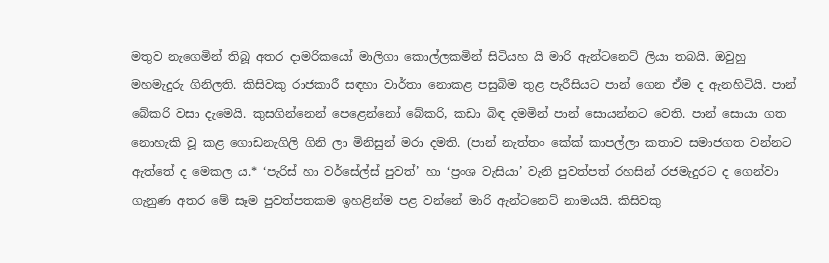මතුව නැගෙමින් තිබූ අතර දාමරිකයෝ මාලිගා කොල්ලකමින් සිටියහ යි මාරි ඇන්ටනෙට් ලියා තබයි. ඔවුහු මහමැදුරු ගිනිලති. කිසිවකු රාජකාරී සඳහා වාර්තා නොකළ පසුබිම තුළ පැරීසියට පාන් ගෙන ඒම ද ඇනහිටියි. පාන් බේකරි වසා දැමෙයි. කුසගින්නෙන් පෙළෙන්නෝ බේකරි, කඩා බිඳ දමමින් පාන් සොයන්නට වෙති. පාන් සොයා ගත නොහැකි වූ කළ ගොඩනැගිලි ගිනි ලා මිනිසුන් මරා දමති. (පාන් නැත්තං කේක් කාපල්ලා කතාව සමාජගත වන්නට ඇත්තේ ද මෙකල ය.* ‘පැරිස් හා වර්සේල්ස් පුවත්’ හා ‘ප්‍රංශ වැසියා’ වැනි පුවත්පත් රහසින් රජමැදුරට ද ගෙන්වා ගැනුණ අතර මේ සෑම පුවත්පතකම ඉහළින්ම පළ වන්නේ මාරි ඇන්ටනෙට් නාමයයි. කිසිවකු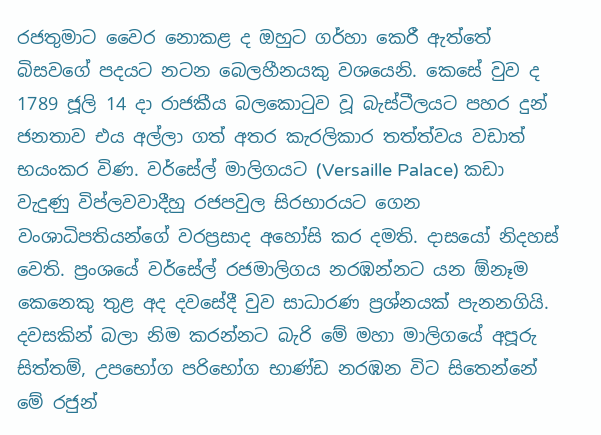රජතුමාට වෛර නොකළ ද ඔහුට ගර්හා කෙරී ඇත්තේ බිසවගේ පදයට නටන බෙලහීනයකු වශයෙනි. කෙසේ වුව ද 1789 ජූලි 14 දා රාජකීය බලකොටුව වූ බැස්ටීලයට පහර දුන් ජනතාව එය අල්ලා ගත් අතර කැරලිකාර තත්ත්වය වඩාත් භයංකර විණ. වර්සේල් මාලිගයට (Versaille Palace) කඩා වැදුණු විප්ලවවාදීහු රජපවුල සිරභාරයට ගෙන වංශාධිපතියන්ගේ වරප්‍රසාද අහෝසි කර දමති. දාසයෝ නිදහස් වෙති. ප්‍රංශයේ වර්සේල් රජමාලිගය නරඹන්නට යන ඕනෑම කෙනෙකු තුළ අද දවසේදී වුව සාධාරණ ප්‍රශ්නයක් පැනනගියි. දවසකින් බලා නිම කරන්නට බැරි මේ මහා මාලිගයේ අපූරු සිත්තම්, උපභෝග පරිභෝග භාණ්ඩ නරඹන විට සිතෙන්නේ මේ රජුන්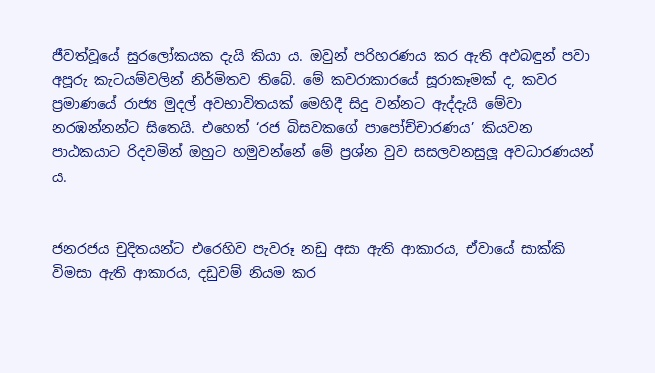ජීවත්වූයේ සුරලෝකයක දැයි කියා ය. ඔවුන් පරිහරණය කර ඇති අඵබඳුන් පවා අපූරු කැටයම්වලින් නිර්මිතව තිබේ. මේ කවරාකාරයේ සූරාකෑමක් ද, කවර ප්‍රමාණයේ රාජ්‍ය මුදල් අවභාවිතයක් මෙහිදී සිදු වන්නට ඇද්දැයි මේවා නරඹන්නන්ට සිතෙයි. එහෙත් ‘රජ බිසවකගේ පාපෝච්චාරණය’ කියවන පාඨකයාට රිදවමින් ඔහුට හමුවන්නේ මේ ප්‍රශ්න වුව සසලවනසුලූ අවධාරණයන් ය.


ජනරජය චුදිතයන්ට එරෙහිව පැවරූ නඩු අසා ඇති ආකාරය, ඒවායේ සාක්කි විමසා ඇති ආකාරය, දඩුවම් නියම කර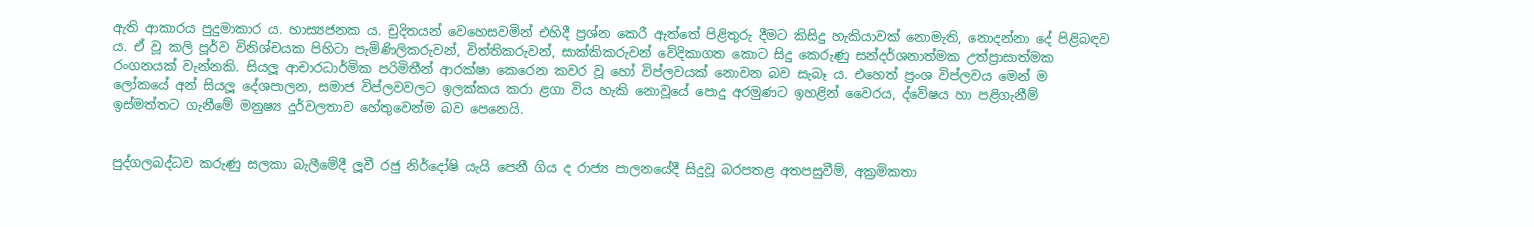ඇති ආකාරය පුදුමාකාර ය. හාස්‍යජනක ය. චුදිතයන් වෙහෙසවමින් එහිදී ප්‍රශ්න කෙරී ඇත්තේ පිළිතුරු දීමට කිසිදු හැකියාවක් නොමැති, නොදන්නා දේ පිළිබඳව ය. ඒ වූ කලි පූර්ව විනිශ්චයක පිහිටා පැමිණිලිකරුවන්, විත්තිකරුවන්, සාක්කිකරුවන් වේදිකාගත කොට සිදු කෙරුණු සන්දර්ශනාත්මක උත්ප්‍රාසාත්මක රංගනයක් වැන්නකි. සියලූ ආචාරධාර්මික පරිමිතීන් ආරක්ෂා කෙරෙන කවර වූ හෝ විප්ලවයක් නොවන බව සැබෑ ය. එහෙත් ප්‍රංශ විප්ලවය මෙන් ම ලෝකයේ අන් සියලූ දේශපාලන, සමාජ විප්ලවවලට ඉලක්කය කරා ළගා විය හැකි නොවූයේ පොදු අරමුණට ඉහළින් වෛරය, ද්වේෂය හා පළිගැනීම් ඉස්මත්තට ගැනීමේ මනුෂ්‍ය දුර්වලතාව හේතුවෙන්ම බව පෙනෙයි.


පුද්ගලබද්ධව කරුණු සලකා බැලීමේදී ලූවී රජු නිර්දෝෂි යැයි පෙනී ගිය ද රාජ්‍ය පාලනයේදී සිදුවූ බරපතළ අතපසුවීම්, අක්‍රමිකතා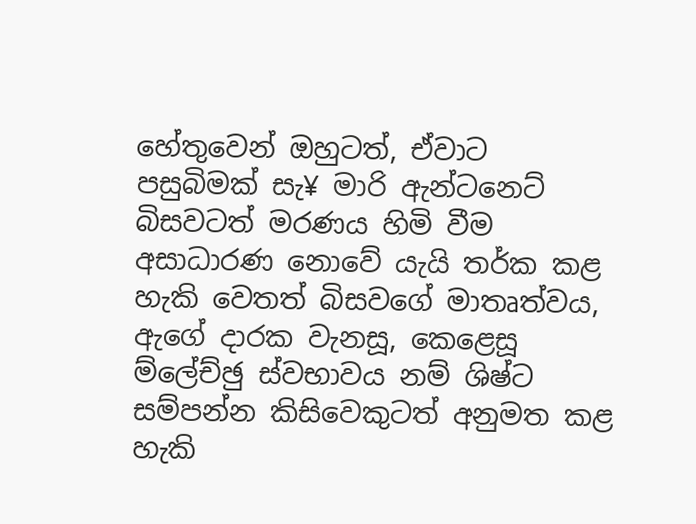හේතුවෙන් ඔහුටත්, ඒවාට පසුබිමක් සැ¥ මාරි ඇන්ටනෙට් බිසවටත් මරණය හිමි වීම අසාධාරණ නොවේ යැයි තර්ක කළ හැකි වෙතත් බිසවගේ මාතෘත්වය, ඇගේ දාරක වැනසූ, කෙළෙසූ ම්ලේච්ඡු ස්වභාවය නම් ශිෂ්ට සම්පන්න කිසිවෙකුටත් අනුමත කළ හැකි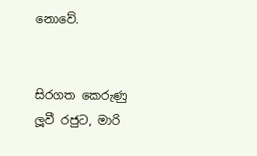නොවේ.


සිරගත කෙරුණු ලූවී රජුට, මාරි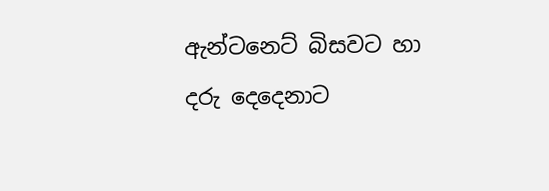ඇන්ටනෙට් බිසවට හා දරු දෙදෙනාට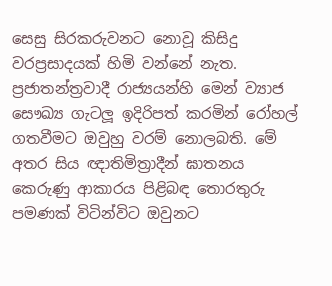සෙසු සිරකරුවනට නොවූ කිසිදු වරප්‍රසාදයක් හිමි වන්නේ නැත. ප්‍රජාතන්ත්‍රවාදී රාජ්‍යයන්හි මෙන් ව්‍යාජ සෞඛ්‍ය ගැටලූ ඉදිරිපත් කරමින් රෝහල් ගතවීමට ඔවුහු වරම් නොලබති. මේ අතර සිය ඥාතිමිත්‍රාදීන් ඝාතනය කෙරුණු ආකාරය පිළිබඳ තොරතුරු පමණක් විටින්විට ඔවුනට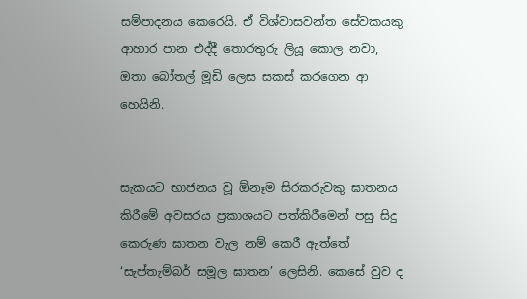සම්පාදනය කෙරෙයි. ඒ විශ්වාසවන්ත සේවකයකු ආහාර පාන එද්දී තොරතුරු ලියූ කොල නවා, ඔතා බෝතල් මූඩි ලෙස සකස් කරගෙන ආ හෙයිනි.


සැකයට භාජනය වූ ඕනෑම සිරකරුවකු ඝාතනය කිරීමේ අවසරය ප්‍රකාශයට පත්කිරීමෙන් පසු සිදු කෙරුණ ඝාතන වැල නම් කෙරී ඇත්තේ ‘සැප්තැම්බර් සමූල ඝාතන’ ලෙසිනි. කෙසේ වුව ද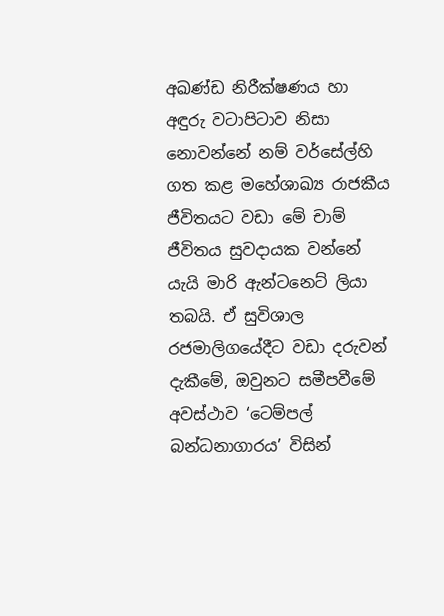අඛණ්ඩ නිරීක්ෂණය හා අඳුරු වටාපිටාව නිසා නොවන්නේ නම් වර්සේල්හි ගත කළ මහේශාඛ්‍ය රාජකීය ජීවිතයට වඩා මේ චාම් ජීවිතය සුවදායක වන්නේ යැයි මාරි ඇන්ටනෙට් ලියා තබයි. ඒ සුවිශාල රජමාලිගයේදීට වඩා දරුවන් දැකීමේ, ඔවුනට සමීපවීමේ අවස්ථාව ‘ටෙම්පල් බන්ධනාගාරය’ විසින්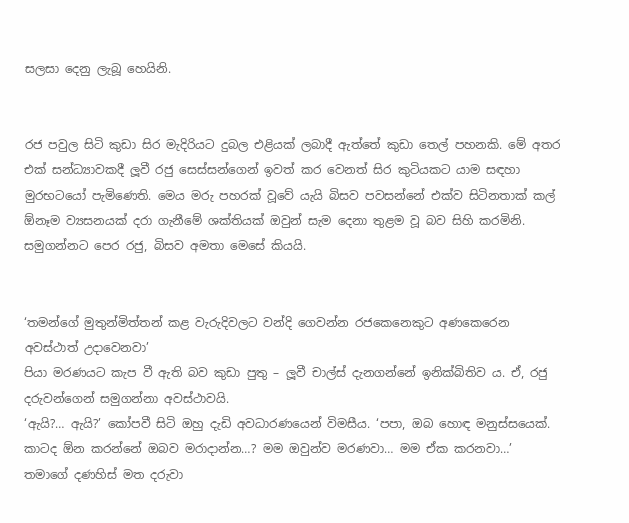සලසා දෙනු ලැබූ හෙයිනි.


රජ පවුල සිටි කුඩා සිර මැදිරියට දුබල එළියක් ලබාදී ඇත්තේ කුඩා තෙල් පහනකි. මේ අතර එක් සන්ධ්‍යාවකදී ලූවී රජු සෙස්සන්ගෙන් ඉවත් කර වෙනත් සිර කුටියකට යාම සඳහා මුරභටයෝ පැමිණෙති. මෙය මරු පහරක් වූවේ යැයි බිසව පවසන්නේ එක්ව සිටිනතාක් කල් ඕනෑම ව්‍යසනයක් දරා ගැනීමේ ශක්තියක් ඔවුන් සැම දෙනා තුළම වූ බව සිහි කරමිනි. සමුගන්නට පෙර රජු, බිසව අමතා මෙසේ කියයි.


‘තමන්ගේ මුතුන්මිත්තන් කළ වැරුදිවලට වන්දි ගෙවන්න රජකෙනෙකුට අණකෙරෙන අවස්ථාත් උදාවෙනවා’
පියා මරණයට කැප වී ඇති බව කුඩා පුතු – ලූවී චාල්ස් දැනගන්නේ ඉනික්බිතිව ය. ඒ, රජු දරුවන්ගෙන් සමුගන්නා අවස්ථාවයි.
‘ඇයි?… ඇයි?’ කෝපවී සිටි ඔහු දැඩි අවධාරණයෙන් විමසීය. ‘පපා, ඔබ හොඳ මනුස්සයෙක්. කාටද ඕන කරන්නේ ඔබව මරාදාන්න…? මම ඔවුන්ව මරණවා… මම ඒක කරනවා…’
තමාගේ දණහිස් මත දරුවා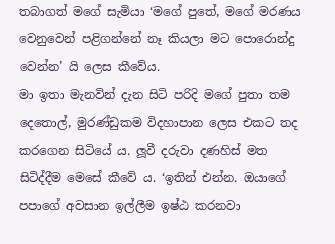තබාගත් මගේ සැමියා ‘මගේ පුතේ, මගේ මරණය වෙනුවෙන් පළිගන්නේ නෑ කියලා මට පොරොන්දු වෙන්න’ යි ලෙස කීවේය.
මා ඉතා මැනවින් දැන සිටි පරිදි මගේ පුතා තම දෙතොල්, මුරණ්ඩුකම විදහාපාන ලෙස එකට තද කරගෙන සිටියේ ය. ලූවී දරුවා දණහිස් මත සිටිද්දීම මෙසේ කීවේ ය. ‘ඉතින් එන්න. ඔයාගේ පපාගේ අවසාන ඉල්ලීම ඉෂ්ඨ කරනවා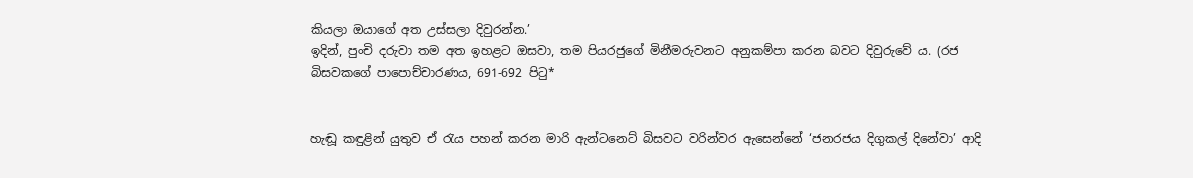කියලා ඔයාගේ අත උස්සලා දිවුරන්න.’
ඉදින්, පුංචි දරුවා තම අත ඉහළට ඔසවා, තම පියරජුගේ මිනීමරුවනට අනුකම්පා කරන බවට දිවුරුවේ ය. (රජ බිසවකගේ පාපොච්චාරණය, 691-692 පිටු*


හැඬූ කඳුළින් යුතුව ඒ රැය පහන් කරන මාරි ඇන්ටනෙට් බිසවට වරින්වර ඇසෙන්නේ ‘ජනරජය දිගුකල් දිනේවා’ ආදි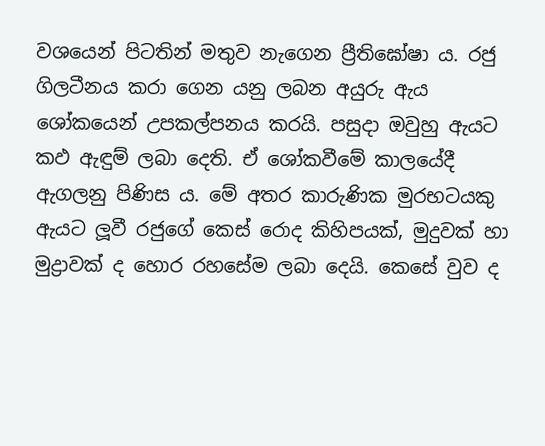වශයෙන් පිටතින් මතුව නැගෙන ප්‍රීතිඝෝෂා ය. රජු ගිලටීනය කරා ගෙන යනු ලබන අයුරු ඇය ශෝකයෙන් උපකල්පනය කරයි. පසුදා ඔවුහු ඇයට කඵ ඇඳුම් ලබා දෙති. ඒ ශෝකවීමේ කාලයේදී ඇගලනු පිණිස ය. මේ අතර කාරුණික මුරභටයකු ඇයට ලූවී රජුගේ කෙස් රොද කිහිපයක්, මුදුවක් හා මුද්‍රාවක් ද හොර රහසේම ලබා දෙයි. කෙසේ වුව ද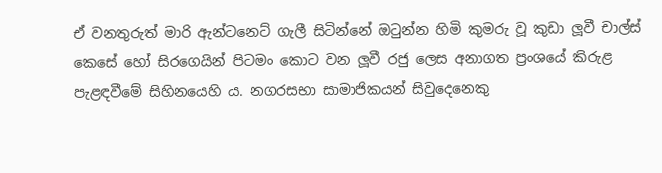ඒ වනතුරුත් මාරි ඇන්ටනෙට් ගැලී සිටින්නේ ඔටුන්න හිමි කුමරු වූ කුඩා ලූවී චාල්ස් කෙසේ හෝ සිරගෙයින් පිටමං කොට වන ලූවී රජු ලෙස අනාගත ප්‍රංශයේ කිරුළ පැළඳවීමේ සිහිනයෙහි ය. නගරසභා සාමාජිකයන් සිවුදෙනෙකු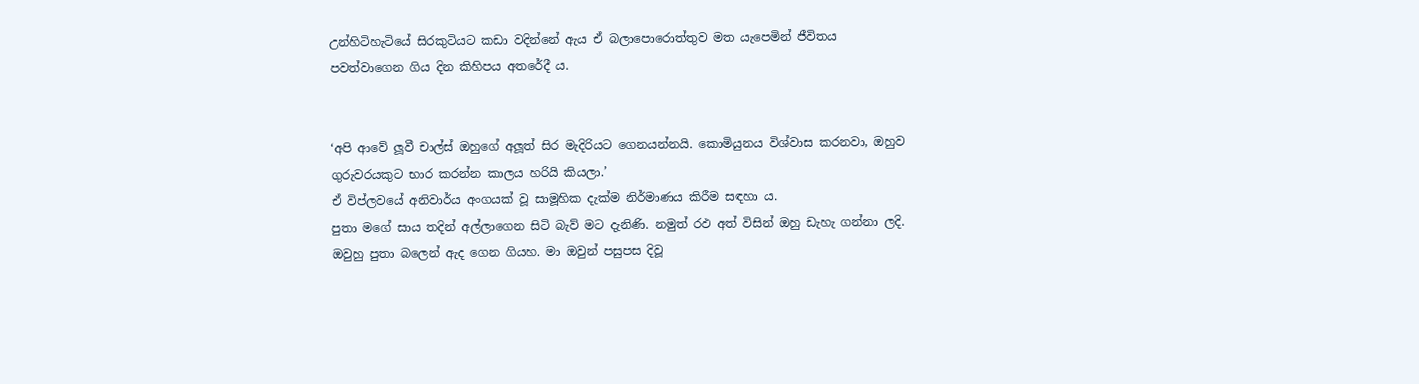උන්හිටිහැටියේ සිරකුටියට කඩා වදින්නේ ඇය ඒ බලාපොරොත්තුව මත යැපෙමින් ජීවිතය පවත්වාගෙන ගිය දින කිහිපය අතරේදී ය.


‘අපි ආවේ ලූවී චාල්ස් ඔහුගේ අලූත් සිර මැදිරියට ගෙනයන්නයි. කොමියුනය විශ්වාස කරනවා, ඔහුව ගුරුවරයකුට භාර කරන්න කාලය හරියි කියලා.’
ඒ විප්ලවයේ අනිවාර්ය අංගයක් වූ සාමූහික දැක්ම නිර්මාණය කිරීම සඳහා ය.
පුතා මගේ සාය තදින් අල්ලාගෙන සිටි බැව් මට දැනිණි. නමුත් රඵ අත් විසින් ඔහු ඩැහැ ගන්නා ලදි. ඔවුහු පුතා බලෙන් ඇද ගෙන ගියහ. මා ඔවුන් පසුපස දිවූ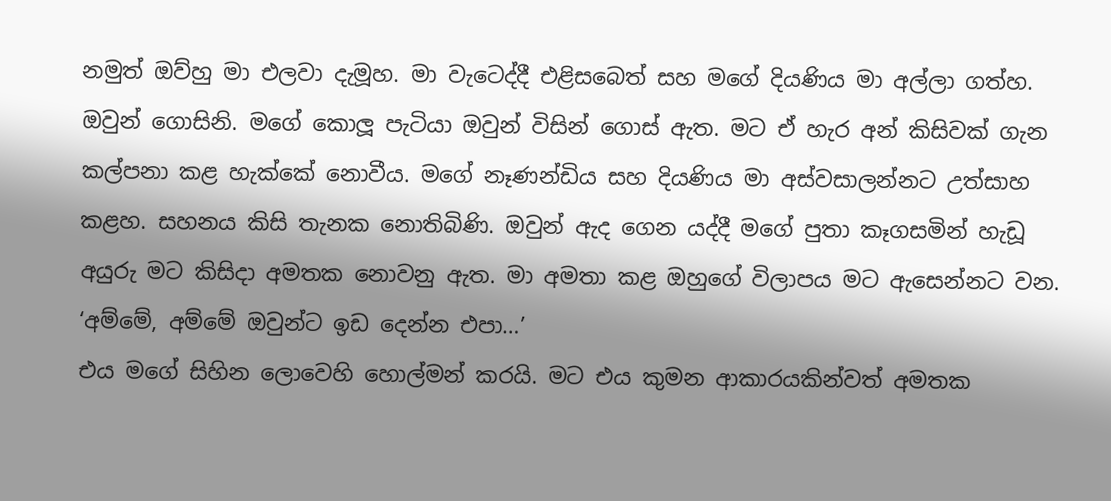නමුත් ඔව්හු මා එලවා දැමූහ. මා වැටෙද්දී එළිසබෙත් සහ මගේ දියණිය මා අල්ලා ගත්හ. ඔවුන් ගොසිනි. මගේ කොලූ පැටියා ඔවුන් විසින් ගොස් ඇත. මට ඒ හැර අන් කිසිවක් ගැන කල්පනා කළ හැක්කේ නොවීය. මගේ නෑණන්ඩිය සහ දියණිය මා අස්වසාලන්නට උත්සාහ කළහ. සහනය කිසි තැනක නොතිබිණි. ඔවුන් ඇද ගෙන යද්දී මගේ පුතා කෑගසමින් හැඩූ අයුරු මට කිසිදා අමතක නොවනු ඇත. මා අමතා කළ ඔහුගේ විලාපය මට ඇසෙන්නට වන. ‘අම්මේ, අම්මේ ඔවුන්ට ඉඩ දෙන්න එපා…’
එය මගේ සිහින ලොවෙහි හොල්මන් කරයි. මට එය කුමන ආකාරයකින්වත් අමතක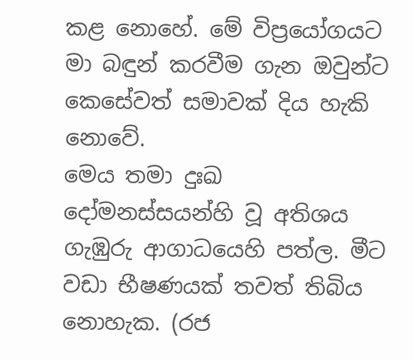කළ නොහේ. මේ විප්‍රයෝගයට මා බඳුන් කරවීම ගැන ඔවුන්ට කෙසේවත් සමාවක් දිය හැකි නොවේ.
මෙය තමා දුඃඛ දෝමනස්සයන්හි වූ අතිශය ගැඹුරු ආගාධයෙහි පත්ල. මීට වඩා භීෂණයක් තවත් තිබිය නොහැක. (රජ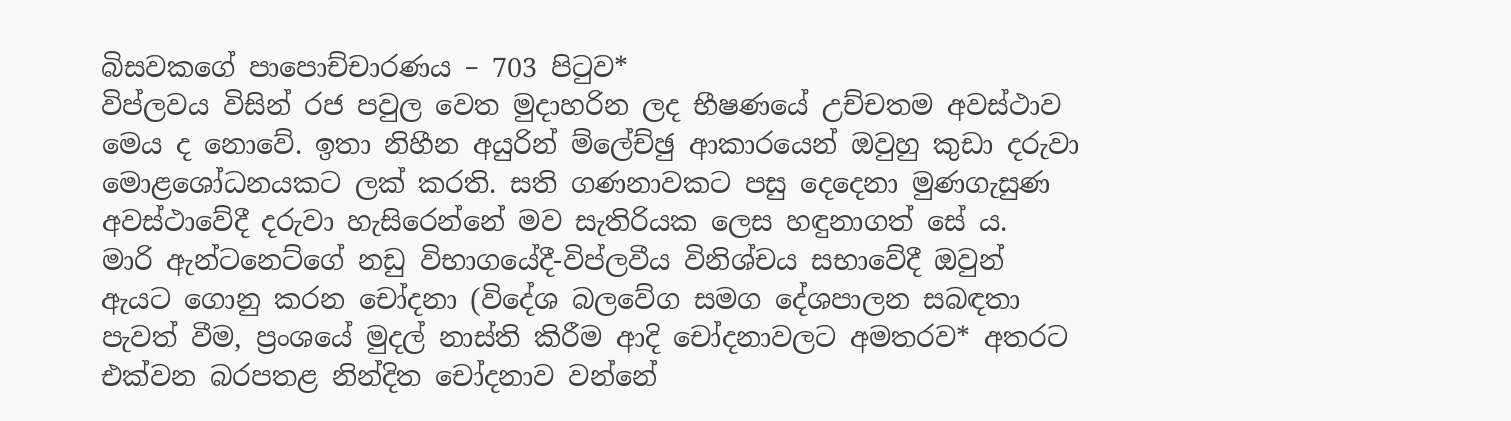බිසවකගේ පාපොච්චාරණය – 703 පිටුව*
විප්ලවය විසින් රජ පවුල වෙත මුදාහරින ලද භීෂණයේ උච්චතම අවස්ථාව මෙය ද නොවේ. ඉතා නිහීන අයුරින් ම්ලේච්ඡු ආකාරයෙන් ඔවුහු කුඩා දරුවා මොළශෝධනයකට ලක් කරති. සති ගණනාවකට පසු දෙදෙනා මුණගැසුණ අවස්ථාවේදී දරුවා හැසිරෙන්නේ මව සැතිරියක ලෙස හඳුනාගත් සේ ය.
මාරි ඇන්ටනෙට්ගේ නඩු විභාගයේදී-විප්ලවීය විනිශ්චය සභාවේදී ඔවුන් ඇයට ගොනු කරන චෝදනා (විදේශ බලවේග සමග දේශපාලන සබඳතා පැවත් වීම, ප්‍රංශයේ මුදල් නාස්ති කිරීම ආදි චෝදනාවලට අමතරව* අතරට එක්වන බරපතළ නින්දිත චෝදනාව වන්නේ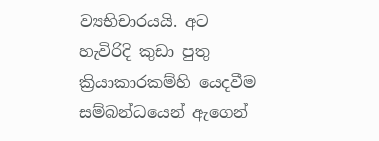ව්‍යභිචාරයයි. අට හැවිරිදි කුඩා පුතු ක්‍රියාකාරකම්හි යෙදවීම සම්බන්ධයෙන් ඇගෙන්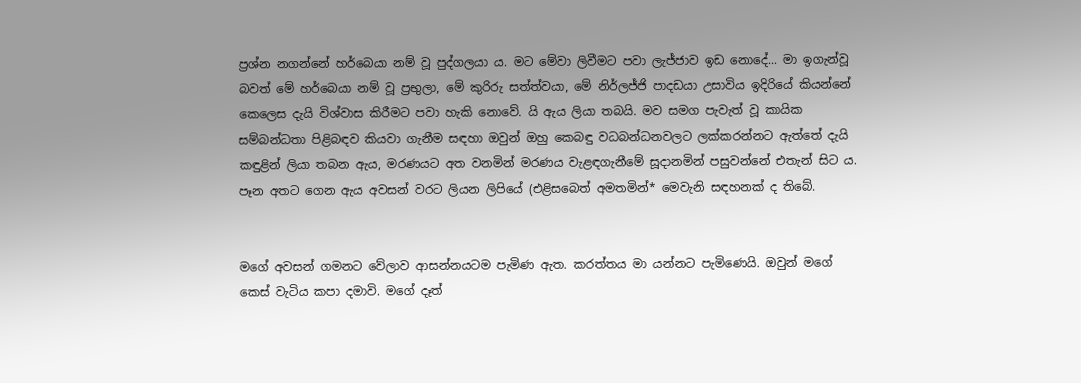ප්‍රශ්න නගන්නේ හර්බෙයා නම් වූ පුද්ගලයා ය. මට මේවා ලිවීමට පවා ලැජ්ජාව ඉඩ නොදේ... මා ඉගැන්වූ බවත් මේ හර්බෙයා නම් වූ ප්‍රභුලා, මේ කුරිරු සත්ත්වයා, මේ නිර්ලජ්ජි පාදඩයා උසාවිය ඉදිරියේ කියන්නේ කෙලෙස දැයි විශ්වාස කිරීමට පවා හැකි නොවේ. යි ඇය ලියා තබයි. මව සමග පැවැත් වූ කායික සම්බන්ධතා පිළිබඳව කියවා ගැනීම සඳහා ඔවුන් ඔහු කෙබඳු වධබන්ධනවලට ලක්කරන්නට ඇත්තේ දැයි කඳුළින් ලියා තබන ඇය, මරණයට අත වනමින් මරණය වැළඳගැනීමේ සූදානමින් පසුවන්නේ එතැන් සිට ය. පෑන අතට ගෙන ඇය අවසන් වරට ලියන ලිපියේ (එළිසබෙත් අමතමින්* මෙවැනි සඳහනක් ද තිබේ.


මගේ අවසන් ගමනට වේලාව ආසන්නයටම පැමිණ ඇත. කරත්තය මා යන්නට පැමිණෙයි. ඔවුන් මගේ කෙස් වැටිය කපා දමාවි. මගේ දෑත්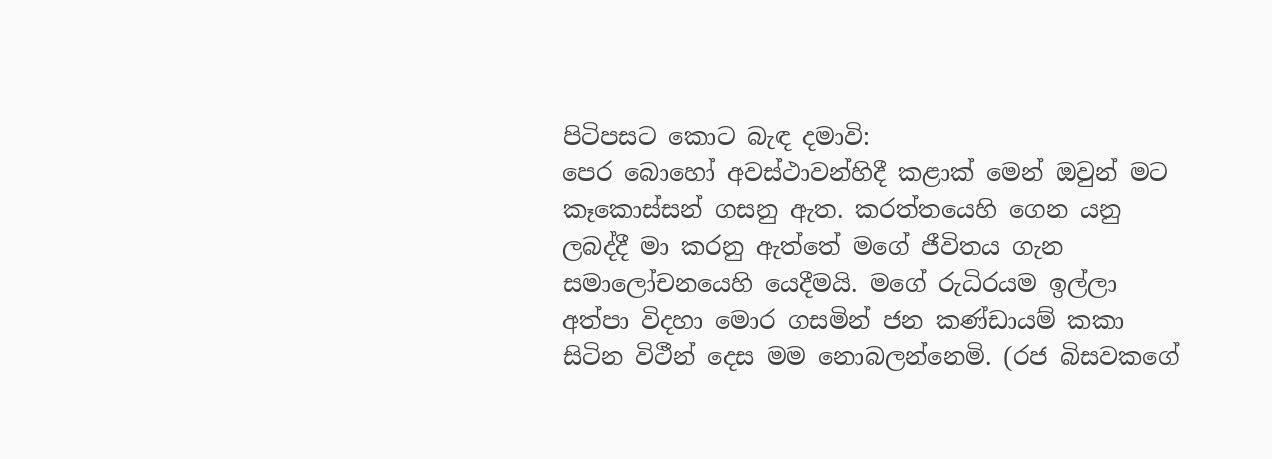පිටිපසට කොට බැඳ දමාවි:
පෙර බොහෝ අවස්ථාවන්හිදී කළාක් මෙන් ඔවුන් මට කෑකොස්සන් ගසනු ඇත. කරත්තයෙහි ගෙන යනු ලබද්දී මා කරනු ඇත්තේ මගේ ජීවිතය ගැන සමාලෝචනයෙහි යෙදීමයි. මගේ රුධිරයම ඉල්ලා අත්පා විදහා මොර ගසමින් ජන කණ්ඩායම් කකා සිටින විථීන් දෙස මම නොබලන්නෙමි. (රජ බිසවකගේ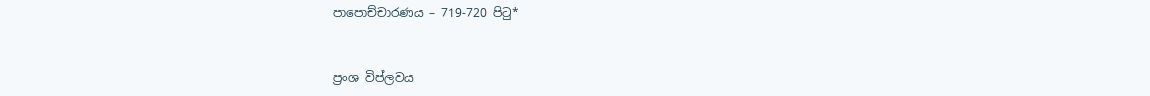පාපොච්චාරණය – 719-720 පිටු*


ප්‍රංශ විප්ලවය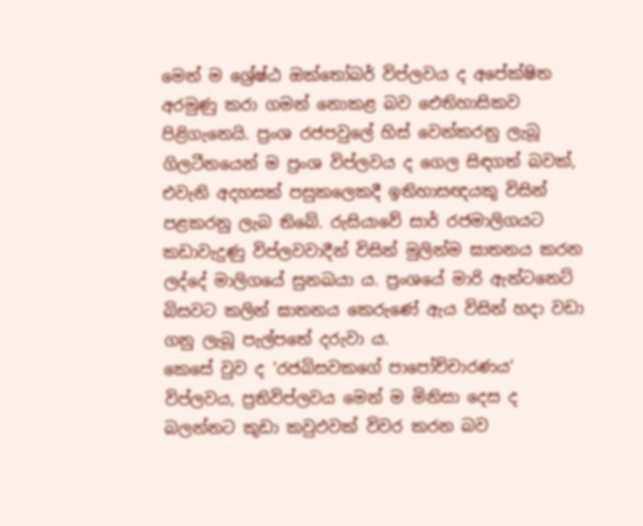මෙන් ම ශ්‍රේෂ්ඨ ඔක්තෝබර් විප්ලවය ද අපේක්ෂිත අරමුණු කරා ගමන් නොකළ බව ඓතිහාසිකව පිළිගැනෙයි. ප්‍රංශ රජපවුලේ හිස් වෙන්කරනු ලැබූ ගිලටීනයෙන් ම ප්‍රංශ විප්ලවය ද ගෙල සිඳගත් බවක්, එවැනි අදහසක් පසුකලෙකදී ඉතිහාසඥයකු විසින් පළකරනු ලැබ තිබේ. රුසියාවේ සාර් රජමාලිගයට කඩාවැදුණු විප්ලවවාදීන් විසින් මුලින්ම ඝාතනය කරන ලද්දේ මාලිගයේ සුනඛයා ය. ප්‍රංශයේ මාරි ඇන්ටනෙට් බිසවට කලින් ඝාතනය කෙරුණේ ඇය විසින් හදා වඩා ගනු ලැබූ පැල්පතේ දරුවා ය.
කෙසේ වුව ද ‘රජබිසවකගේ පාපෝච්චාරණය‘ විප්ලවය, ප්‍රතිවිප්ලවය මෙන් ම මිනිසා දෙස ද බලන්නට කුඩා කවුඵවක් විවර කරන බව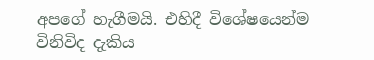අපගේ හැගීමයි. එහිදී විශේෂයෙන්ම විනිවිද දැකිය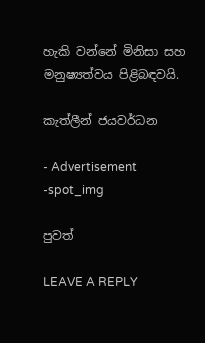හැකි වන්නේ මිනිසා සහ මනුෂ්‍යත්වය පිළිබඳවයි.

කැත්ලීන් ජයවර්ධන

- Advertisement -spot_img

පුවත්

LEAVE A REPLY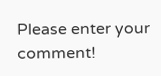Please enter your comment!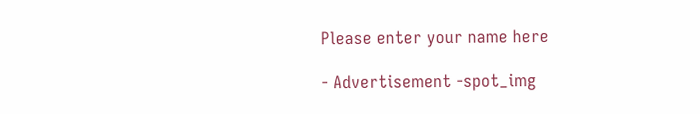Please enter your name here

- Advertisement -spot_img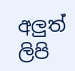අලුත් ලිපි